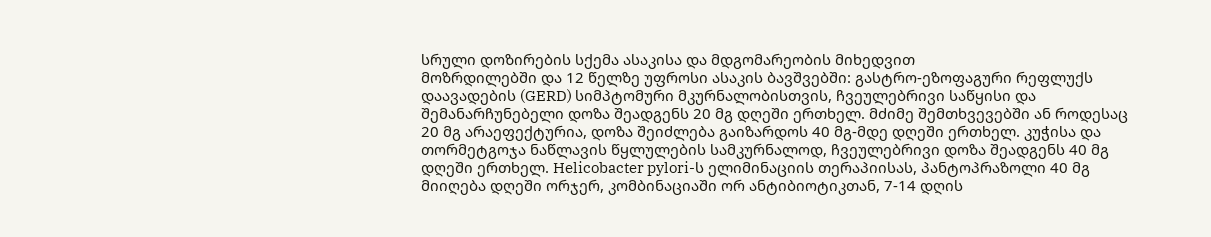სრული დოზირების სქემა ასაკისა და მდგომარეობის მიხედვით
მოზრდილებში და 12 წელზე უფროსი ასაკის ბავშვებში: გასტრო-ეზოფაგური რეფლუქს დაავადების (GERD) სიმპტომური მკურნალობისთვის, ჩვეულებრივი საწყისი და შემანარჩუნებელი დოზა შეადგენს 20 მგ დღეში ერთხელ. მძიმე შემთხვევებში ან როდესაც 20 მგ არაეფექტურია, დოზა შეიძლება გაიზარდოს 40 მგ-მდე დღეში ერთხელ. კუჭისა და თორმეტგოჯა ნაწლავის წყლულების სამკურნალოდ, ჩვეულებრივი დოზა შეადგენს 40 მგ დღეში ერთხელ. Helicobacter pylori-ს ელიმინაციის თერაპიისას, პანტოპრაზოლი 40 მგ მიიღება დღეში ორჯერ, კომბინაციაში ორ ანტიბიოტიკთან, 7-14 დღის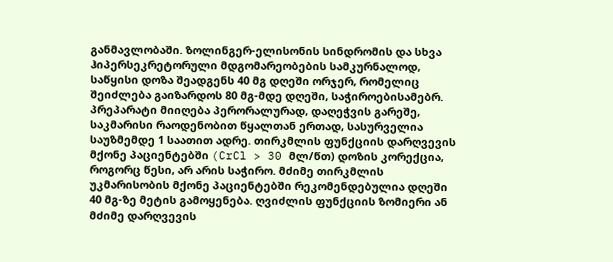განმავლობაში. ზოლინგერ-ელისონის სინდრომის და სხვა ჰიპერსეკრეტორული მდგომარეობების სამკურნალოდ, საწყისი დოზა შეადგენს 40 მგ დღეში ორჯერ, რომელიც შეიძლება გაიზარდოს 80 მგ-მდე დღეში, საჭიროებისამებრ. პრეპარატი მიიღება პერორალურად, დაღეჭვის გარეშე, საკმარისი რაოდენობით წყალთან ერთად, სასურველია საუზმემდე 1 საათით ადრე. თირკმლის ფუნქციის დარღვევის მქონე პაციენტებში (CrCl > 30 მლ/წთ) დოზის კორექცია, როგორც წესი, არ არის საჭირო. მძიმე თირკმლის უკმარისობის მქონე პაციენტებში რეკომენდებულია დღეში 40 მგ-ზე მეტის გამოყენება. ღვიძლის ფუნქციის ზომიერი ან მძიმე დარღვევის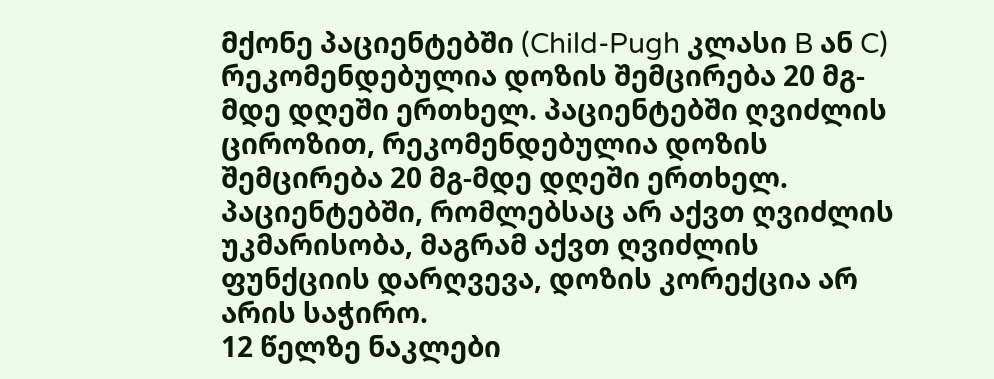მქონე პაციენტებში (Child-Pugh კლასი B ან C) რეკომენდებულია დოზის შემცირება 20 მგ-მდე დღეში ერთხელ. პაციენტებში ღვიძლის ციროზით, რეკომენდებულია დოზის შემცირება 20 მგ-მდე დღეში ერთხელ. პაციენტებში, რომლებსაც არ აქვთ ღვიძლის უკმარისობა, მაგრამ აქვთ ღვიძლის ფუნქციის დარღვევა, დოზის კორექცია არ არის საჭირო.
12 წელზე ნაკლები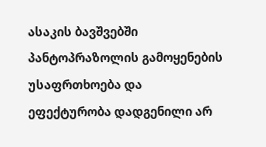ასაკის ბავშვებში პანტოპრაზოლის გამოყენების უსაფრთხოება და ეფექტურობა დადგენილი არ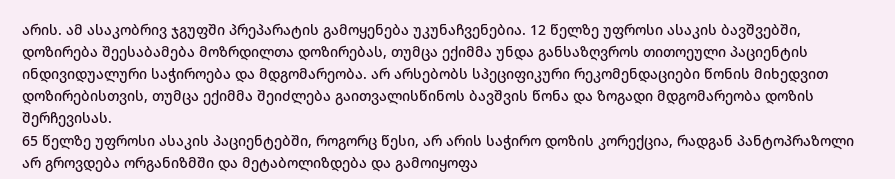არის. ამ ასაკობრივ ჯგუფში პრეპარატის გამოყენება უკუნაჩვენებია. 12 წელზე უფროსი ასაკის ბავშვებში, დოზირება შეესაბამება მოზრდილთა დოზირებას, თუმცა ექიმმა უნდა განსაზღვროს თითოეული პაციენტის ინდივიდუალური საჭიროება და მდგომარეობა. არ არსებობს სპეციფიკური რეკომენდაციები წონის მიხედვით დოზირებისთვის, თუმცა ექიმმა შეიძლება გაითვალისწინოს ბავშვის წონა და ზოგადი მდგომარეობა დოზის შერჩევისას.
65 წელზე უფროსი ასაკის პაციენტებში, როგორც წესი, არ არის საჭირო დოზის კორექცია, რადგან პანტოპრაზოლი არ გროვდება ორგანიზმში და მეტაბოლიზდება და გამოიყოფა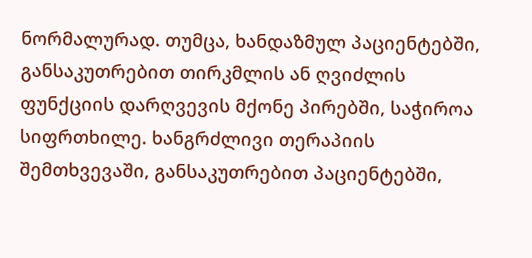ნორმალურად. თუმცა, ხანდაზმულ პაციენტებში, განსაკუთრებით თირკმლის ან ღვიძლის ფუნქციის დარღვევის მქონე პირებში, საჭიროა სიფრთხილე. ხანგრძლივი თერაპიის შემთხვევაში, განსაკუთრებით პაციენტებში,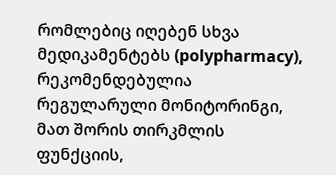რომლებიც იღებენ სხვა მედიკამენტებს (polypharmacy), რეკომენდებულია რეგულარული მონიტორინგი, მათ შორის თირკმლის ფუნქციის,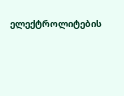ელექტროლიტების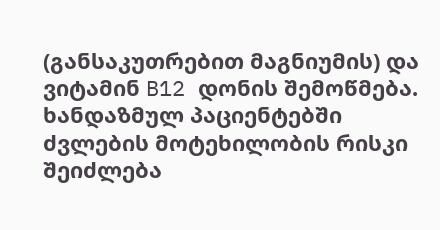(განსაკუთრებით მაგნიუმის) და ვიტამინ B12 დონის შემოწმება. ხანდაზმულ პაციენტებში ძვლების მოტეხილობის რისკი შეიძლება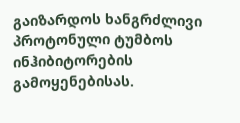გაიზარდოს ხანგრძლივი პროტონული ტუმბოს ინჰიბიტორების გამოყენებისას.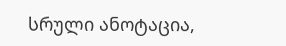სრული ანოტაცია,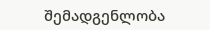შემადგენლობა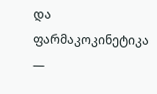და ფარმაკოკინეტიკა —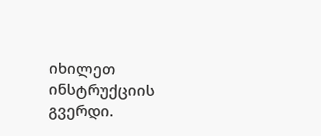იხილეთ ინსტრუქციის გვერდი.